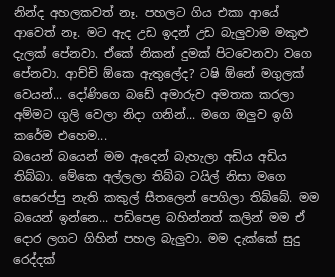නින්ද අහලකවත් නෑ. පහලට ගිය එකා ආයේ ආවෙත් නෑ. මට ඇද උඩ ඉදන් උඩ බැලුවාම මකුළු දැලක් පේනවා. ඒකේ නිකන් දුමක් පිටවෙනවා වගෙ පේනවා. ආච්චි ඕකෙ ඇතුලේද? ටෂි ඕනේ මගුලක් වෙයන්... දෝණිගෙ බඩේ අමාරුව අමතක කරලා අම්මට ගුලි වෙලා නිදා ගනින්... මගෙ ඔලුව ඉගි කරේම එහෙම...
බයෙන් බයෙන් මම ඇදෙන් බැහැලා අඩිය අඩිය තිබ්බා. මේකෙ අල්ලලා තිබ්බ ටයිල් නිසා මගෙ සෙරෙප්පු නැති කකුල් සීතලෙන් පෙගිලා තිබ්බේ. මම බයෙන් ඉන්නෙ... පඩිපෙළ බහින්නත් කලින් මම ඒ දොර ලගට ගිහින් පහල බැලුවා. මම දැක්කේ සුදු රෙද්දක්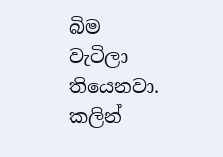බිම වැටිලා තියෙනවා. කලින්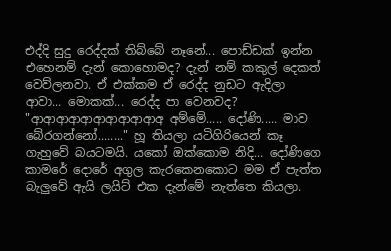එද්දි සුදු රෙද්දක් තිබ්බේ නෑනේ... පොඩ්ඩක් ඉන්න එහෙනම් දැන් කොහොමද? දැන් නම් කකුල් දෙකත් වෙව්ලනවා. ඒ එක්කම ඒ රෙද්ද නුඩට ඇදිලා ආවා... මොකක්... රෙද්ද පා වෙනවද?
"ආආආආආආආආආආඅ අම්මේ..... දෝණි..... මාව බේරගන්නෝ........" හූ තියලා යටිගිරියෙන් කෑ ගැහුවේ බයටමයි. යකෝ ඔක්කොම නිදි... දෝණිගෙ කාමරේ දොරේ අගුල කැරකෙනකොට මම ඒ පැත්ත බැලුවේ ඇයි ලයිට් එක දැන්මේ නැත්තෙ කියලා.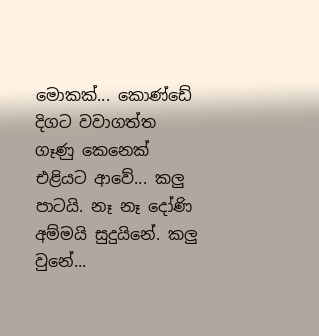මොකක්... කොණ්ඩේ දිගට වවාගත්ත ගෑණු කෙනෙක් එළියට ආවේ... කලු පාටයි. නෑ නෑ දෝණි අම්මයි සුදුයිනේ. කලු වුනේ...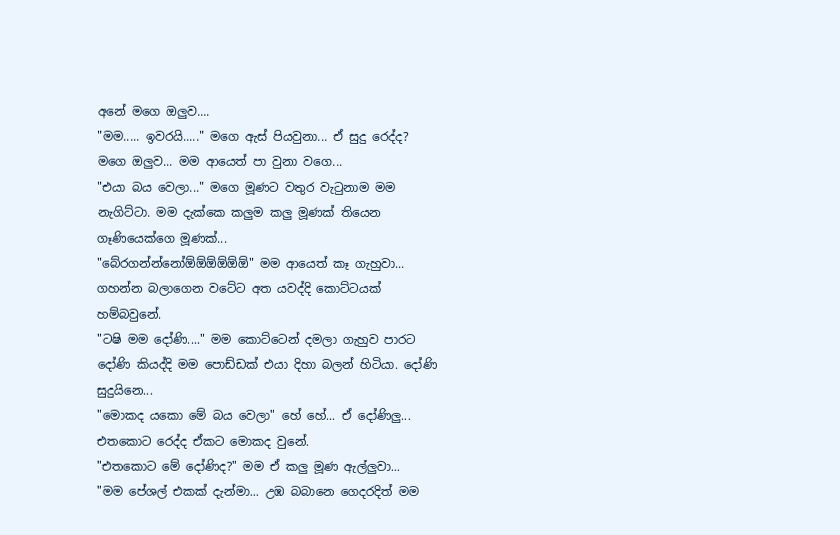අනේ මගෙ ඔලුව....
"මම..... ඉවරයි....." මගෙ ඇස් පියවුනා... ඒ සුදු රෙද්ද? මගෙ ඔලුව... මම ආයෙත් පා වුනා වගෙ...
"එයා බය වෙලා..." මගෙ මූණට වතුර වැටුනාම මම නැගිට්ටා. මම දැක්කෙ කලුම කලු මූණක් තියෙන ගෑණියෙක්ගෙ මූණක්...
"බේරගන්න්නෝඕඕඕඕඕඕ" මම ආයෙත් කෑ ගැහුවා... ගහන්න බලාගෙන වටේට අත යවද්දි කොට්ටයක් හම්බවුනේ.
"ටෂි මම දෝණි...." මම කොට්ටෙන් දමලා ගැහුව පාරට දෝණි කියද්දි මම පොඩ්ඩක් එයා දිහා බලන් හිටියා. දෝණි සුදුයිනෙ...
"මොකද යකො මේ බය වෙලා" හේ හේ... ඒ දෝණිලු... එතකොට රෙද්ද ඒකට මොකද වුනේ.
"එතකොට මේ දෝණිද?" මම ඒ කලු මූණ ඇල්ලුවා...
"මම පේශල් එකක් දැන්මා... උඹ බබානෙ ගෙදරදිත් මම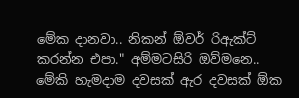මේක දානවා.. නිකන් ඕවර් රිඇක්ට් කරන්න එපා." අම්මටසිරි ඔව්මනෙ.. මේකි හැමදාම දවසක් ඇර දවසක් ඕක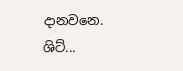දානවනෙ. ශිට්...